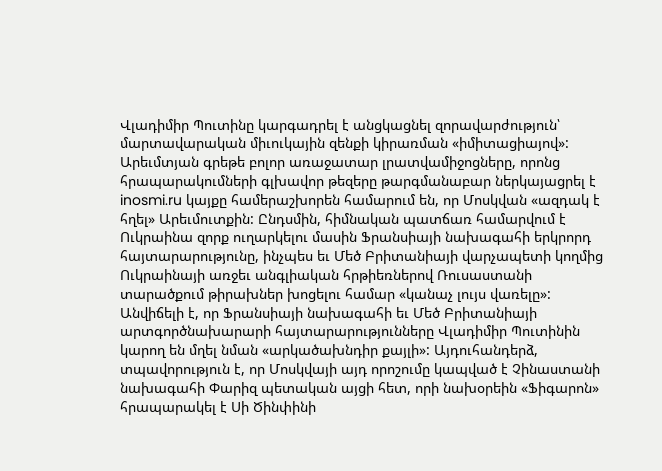Վլադիմիր Պուտինը կարգադրել է անցկացնել զորավարժություն՝ մարտավարական միւուկային զենքի կիրառման «իմիտացիայով»: Արեւմտյան գրեթե բոլոր առաջատար լրատվամիջոցները, որոնց հրապարակումների գլխավոր թեզերը թարգմանաբար ներկայացրել է inosmi.ru կայքը համերաշխորեն համարում են, որ Մոսկվան «ազդակ է հղել» Արեւմուտքին: Ընդսմին, հիմնական պատճառ համարվում է Ուկրաինա զորք ուղարկելու մասին Ֆրանսիայի նախագահի երկրորդ հայտարարությունը, ինչպես եւ Մեծ Բրիտանիայի վարչապետի կողմից Ուկրաինայի առջեւ անգլիական հրթիեռներով Ռուսաստանի տարածքում թիրախներ խոցելու համար «կանաչ լույս վառելը»:
Անվիճելի է, որ Ֆրանսիայի նախագահի եւ Մեծ Բրիտանիայի արտգործնախարարի հայտարարությունները Վլադիմիր Պուտինին կարող են մղել նման «արկածախնդիր քայլի»: Այդուհանդերձ, տպավորություն է, որ Մոսկվայի այդ որոշումը կապված է Չինաստանի նախագահի Փարիզ պետական այցի հետ, որի նախօրեին «Ֆիգարոն» հրապարակել է Սի Ծինփինի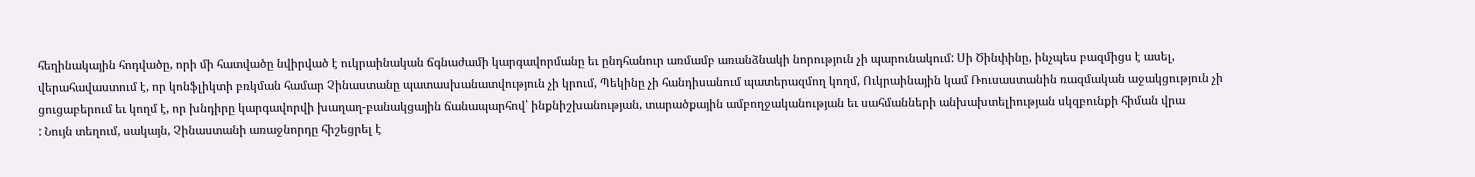հեղինակային հոդվածը, որի մի հատվածը նվիրված է ուկրաինական ճգնաժամի կարգավորմանը եւ ընդհանուր առմամբ առանձնակի նորություն չի պարունակում: Սի Ծինփինը, ինչպես բազմիցս է ասել, վերահավաստում է, որ կոնֆլիկտի բռկման համար Չինաստանը պատասխանատվություն չի կրում, Պեկինը չի հանդիսանում պատերազմող կողմ, Ուկրաինային կամ Ռուսաստանին ռազմական աջակցություն չի ցուցաբերում եւ կողմ է, որ խնդիրը կարգավորվի խաղաղ-բանակցային ճանապարհով՝ ինքնիշխանության, տարածքային ամբողջականության եւ սահմանների անխախտելիության սկզբունքի հիման վրա
: Նույն տեղում, սակայն, Չինաստանի առաջնորդը հիշեցրել է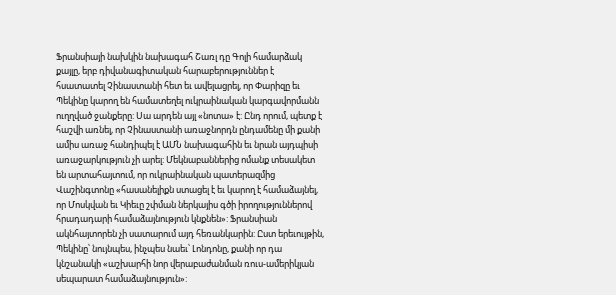Ֆրանսիայի նախկին նախագահ Շառլ դը Գոլի համարձակ քայլը, երբ դիվանագիտական հարաբերություններ է հսատատել Չինաստանի հետ եւ ավելացրել, որ Փարիզը եւ Պեկինը կարող են համատեղել ուկրաինական կարգավորմանն ուղղված ջանքերը: Սա արդեն այլ «նոտա» է: Ընդ որում, պետք է հաշվի առնել, որ Չինաստանի առաջնորդն ընդամենը մի քանի ամիս առաջ հանդիպել է ԱՄՆ նախագահին եւ նրան այդպիսի առաջարկություն չի արել: Մեկնաբաններից ոմանք տեսակետ են արտահայտում, որ ուկրաինական պատերազմից Վաշինգտոնը «հասանելիքն ստացել է եւ կարող է համաձայնել, որ Մոսկվան եւ Կիեւը շփման ներկայիս գծի իրողություններով հրադադարի համաձայնություն կնքնեն»: Ֆրանսիան ակնհայտորեն չի սատարում այդ հեռանկարին: Ըստ երեւույթին, Պեկինը՝ նույնպես, ինչպես նաեւ՝ Լոնդոնը, քանի որ դա կնշանակի «աշխարհի նոր վերաբաժանման ռուս-ամերիկյան սեպարատ համաձայնություն»: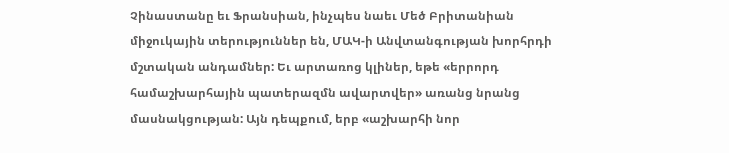Չինաստանը եւ Ֆրանսիան, ինչպես նաեւ Մեծ Բրիտանիան միջուկային տերություններ են, ՄԱԿ-ի Անվտանգության խորհրդի մշտական անդամներ: Եւ արտառոց կլիներ, եթե «երրորդ համաշխարհային պատերազմն ավարտվեր» առանց նրանց մասնակցության: Այն դեպքում, երբ «աշխարհի նոր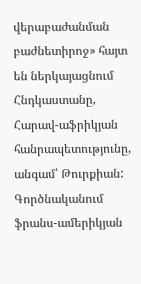վերաբաժանման բաժնետիրոջ» հայտ են ներկայացնում Հնդկաստանը, Հարավ-աֆրիկյան հանրապետությունը, անգամ՝ Թուրքիան: Գործնականում ֆրանս-ամերիկյան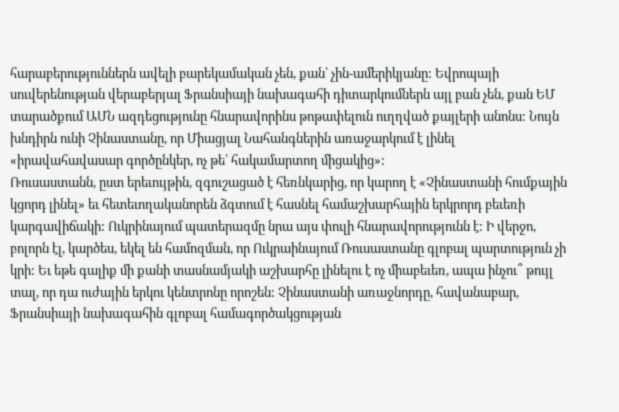հարաբերություններն ավելի բարեկամական չեն, քան՝ չին-ամերիկյանը: Եվրոպայի սուվերենության վերաբերյալ Ֆրանսիայի նախագահի դիտարկումներն այլ բան չեն, քան ԵՄ տարածքում ԱՄՆ ազդեցությունը հնարավորինս թոթափելուն ուղղված քայլերի անոնս: Նույն խնդիրն ունի Չինաստանը, որ Միացյալ Նահանգներին առաջարկում է լինել «իրավահավասար գործընկեր, ոչ թե՝ հակամարտող միցակից»:
Ռուսաստանն, ըստ երեւույթին, զգուշացած է հեռնկարից, որ կարող է «Չինաստանի հումքային կցորդ լինել» եւ հետեւողականորեն ձգտում է հասնել համաշխարհային երկրորդ բեւեռի կարգավիճակի: Ուկրինայում պատերազմը նրա այս փուլի հնարավորությունն է: Ի վերջո, բոլորն էլ, կարծես, եկել են համոզման, որ Ուկրաինայում Ռուսաստանը գլոբալ պարտություն չի կրի: Եւ եթե գալիք մի քանի տասնամյակի աշխարհը լինելու է ոչ միաբեւեռ, ապա ինչու՞ թույլ տալ, որ դա ուժային երկու կենտրոնը որոշեն: Չինաստանի առաջնորդը, հավանաբար, Ֆրանսիայի նախագահին գլոբալ համագործակցության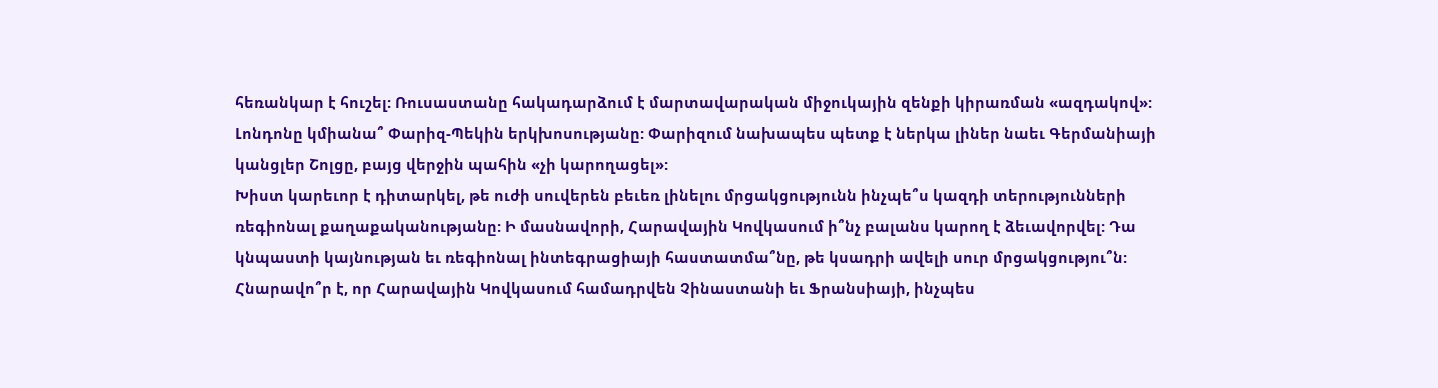հեռանկար է հուշել: Ռուսաստանը հակադարձում է մարտավարական միջուկային զենքի կիրառման «ազդակով»: Լոնդոնը կմիանա՞ Փարիզ-Պեկին երկխոսությանը: Փարիզում նախապես պետք է ներկա լիներ նաեւ Գերմանիայի կանցլեր Շոլցը, բայց վերջին պահին «չի կարողացել»:
Խիստ կարեւոր է դիտարկել, թե ուժի սուվերեն բեւեռ լինելու մրցակցությունն ինչպե՞ս կազդի տերությունների ռեգիոնալ քաղաքականությանը: Ի մասնավորի, Հարավային Կովկասում ի՞նչ բալանս կարող է ձեւավորվել: Դա կնպաստի կայնության եւ ռեգիոնալ ինտեգրացիայի հաստատմա՞նը, թե կսադրի ավելի սուր մրցակցությու՞ն: Հնարավո՞ր է, որ Հարավային Կովկասում համադրվեն Չինաստանի եւ Ֆրանսիայի, ինչպես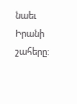նաեւ Իրանի շահերը: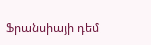Ֆրանսիայի դեմ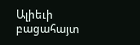Ալիեւի բացահայտ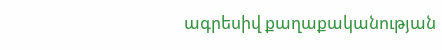ագրեսիվ քաղաքականության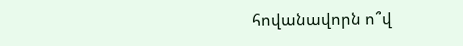հովանավորն ո՞վ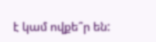է կամ ովքե՞ր են: